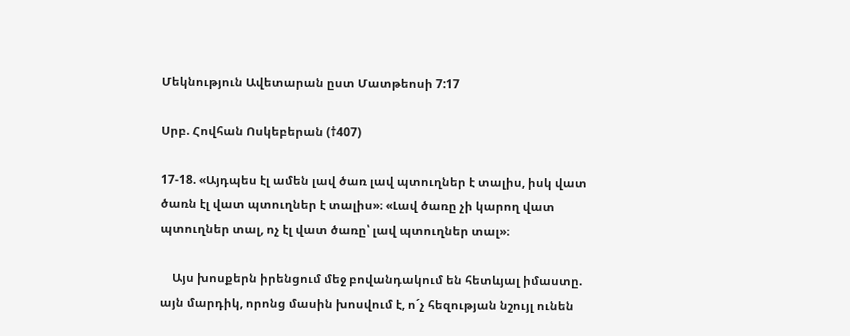Մեկնություն Ավետարան ըստ Մատթեոսի 7:17

Սրբ. Հովհան Ոսկեբերան (†407)

17-18. «Այդպես էլ ամեն լավ ծառ լավ պտուղներ է տալիս, իսկ վատ ծառն էլ վատ պտուղներ է տալիս»։ «Լավ ծառը չի կարող վատ պտուղներ տալ, ոչ էլ վատ ծառը՝ լավ պտուղներ տալ»։

    Այս խոսքերն իրենցում մեջ բովանդակում են հետևյալ իմաստը. այն մարդիկ, որոնց մասին խոսվում է, ո´չ հեզության նշույլ ունեն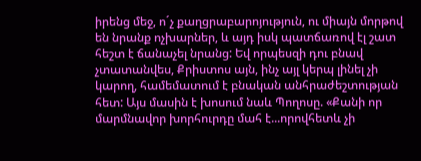իրենց մեջ, ո´չ քաղցրաբարոյություն, ու միայն մորթով են նրանք ոչխարներ, և այդ իսկ պատճառով էլ շատ հեշտ է ճանաչել նրանց: Եվ որպեսզի դու բնավ չտատանվես, Քրիստոս այն, ինչ այլ կերպ լինել չի կարող, համեմատում է բնական անհրաժեշտության հետ: Այս մասին է խոսում նաև Պողոսը. «Քանի որ մարմնավոր խորհուրդը մահ է...որովհետև չի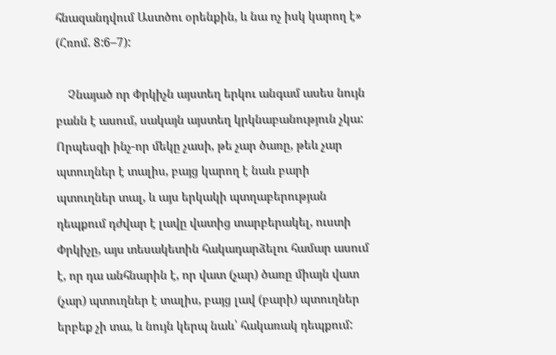հնազանդվում Աստծու օրենքին, և նա ոչ իսկ կարող է» (Հռոմ. 8:6–7):

    Չնայած որ Փրկիչն այստեղ երկու անգամ ասես նույն բանն է ասում, սակայն այստեղ կրկնաբանություն չկա: Որպեսզի ինչ-որ մեկը չասի, թե չար ծառը, թեև չար պտուղներ է տալիս, բայց կարող է նաև բարի պտուղներ տալ, և այս երկակի պտղաբերության դեպքում դժվար է լավը վատից տարբերակել, ուստի Փրկիչը, այս տեսակետին հակադարձելու համար ասում է, որ դա անհնարին է, որ վատ (չար) ծառը միայն վատ (չար) պտուղներ է տալիս, բայց լավ (բարի) պտուղներ երբեք չի տա, և նույն կերպ նաև՝ հակառակ դեպքում: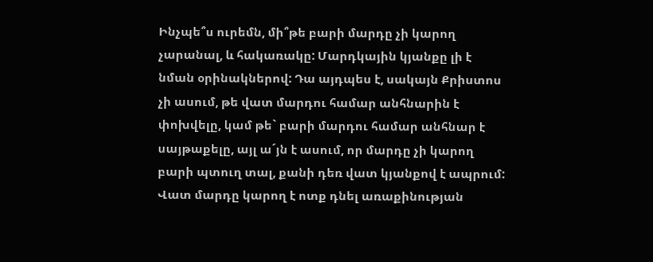Ինչպե՞ս ուրեմն, մի՞թե բարի մարդը չի կարող չարանալ, և հակառակը: Մարդկային կյանքը լի է նման օրինակներով: Դա այդպես է, սակայն Քրիստոս չի ասում, թե վատ մարդու համար անհնարին է փոխվելը, կամ թե` բարի մարդու համար անհնար է սայթաքելը, այլ ա´յն է ասում, որ մարդը չի կարող բարի պտուղ տալ, քանի դեռ վատ կյանքով է ապրում: Վատ մարդը կարող է ոտք դնել առաքինության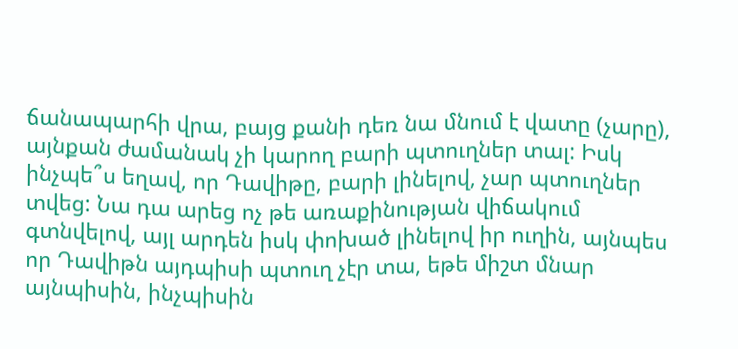ճանապարհի վրա, բայց քանի դեռ նա մնում է վատը (չարը), այնքան ժամանակ չի կարող բարի պտուղներ տալ: Իսկ ինչպե՞ս եղավ, որ Դավիթը, բարի լինելով, չար պտուղներ տվեց: Նա դա արեց ոչ թե առաքինության վիճակում գտնվելով, այլ արդեն իսկ փոխած լինելով իր ուղին, այնպես որ Դավիթն այդպիսի պտուղ չէր տա, եթե միշտ մնար այնպիսին, ինչպիսին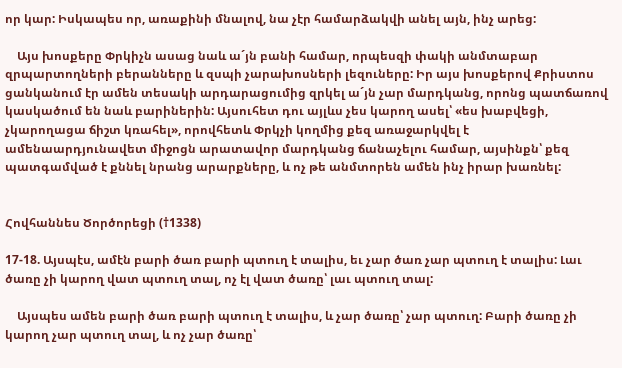որ կար: Իսկապես որ, առաքինի մնալով, նա չէր համարձակվի անել այն, ինչ արեց:

    Այս խոսքերը Փրկիչն ասաց նաև ա´յն բանի համար, որպեսզի փակի անմտաբար զրպարտողների բերանները և զսպի չարախոսների լեզուները: Իր այս խոսքերով Քրիստոս ցանկանում էր ամեն տեսակի արդարացումից զրկել ա´յն չար մարդկանց, որոնց պատճառով կասկածում են նաև բարիներին: Այսուհետ դու այլևս չես կարող ասել՝ «ես խաբվեցի, չկարողացա ճիշտ կռահել», որովհետև Փրկչի կողմից քեզ առաջարկվել է ամենաարդյունավետ միջոցն արատավոր մարդկանց ճանաչելու համար, այսինքն՝ քեզ պատգամված է քննել նրանց արարքները, և ոչ թե անմտորեն ամեն ինչ իրար խառնել:


Հովհաննես Ծործորեցի (†1338)

17-18. Այսպէս, ամէն բարի ծառ բարի պտուղ է տալիս, եւ չար ծառ չար պտուղ է տալիս: Լաւ ծառը չի կարող վատ պտուղ տալ, ոչ էլ վատ ծառը՝ լաւ պտուղ տալ:

    Այսպես ամեն բարի ծառ բարի պտուղ է տալիս, և չար ծառը՝ չար պտուղ: Բարի ծառը չի կարող չար պտուղ տալ, և ոչ չար ծառը՝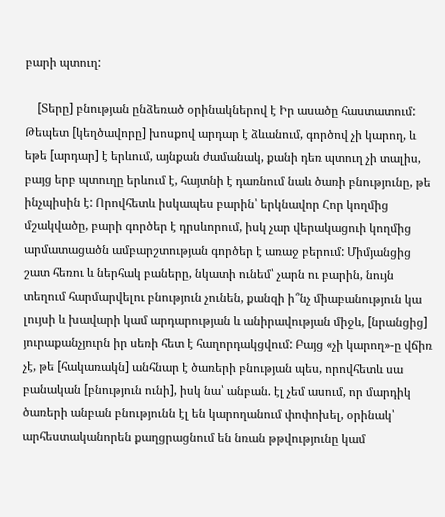բարի պտուղ:

    [Տերը] բնության ընձեռած օրինակներով է Իր ասածը հաստատում: Թեպետ [կեղծավորը] խոսքով արդար է ձևանում, գործով չի կարող, և եթե [արդար] է երևում, այնքան ժամանակ, քանի դեռ պտուղ չի տալիս, բայց երբ պտուղը երևում է, հայտնի է դառնում նաև ծառի բնությունը, թե ինչպիսին է: Որովհետև իսկապես բարին՝ երկնավոր Հոր կողմից մշակվածը, բարի գործեր է դրսևորում, իսկ չար վերակացուի կողմից արմատացածն ամբարշտության գործեր է առաջ բերում: Միմյանցից շատ հեռու և ներհակ բաները, նկատի ունեմ՝ չարն ու բարին, նույն տեղում հարմարվելու բնություն չունեն, քանզի ի՞նչ միաբանություն կա լույսի և խավարի կամ արդարության և անիրավության միջև, [նրանցից] յուրաքանչյուրն իր սեռի հետ է հաղորդակցվում: Բայց «չի կարող»-ը վճիռ չէ, թե [հակառակն] անհնար է ծառերի բնության պես, որովհետև սա բանական [բնություն ունի], իսկ նա՝ անբան. էլ չեմ ասում, որ մարդիկ ծառերի անբան բնությունն էլ են կարողանում փոփոխել, օրինակ՝ արհեստականորեն քաղցրացնում են նռան թթվությունը կամ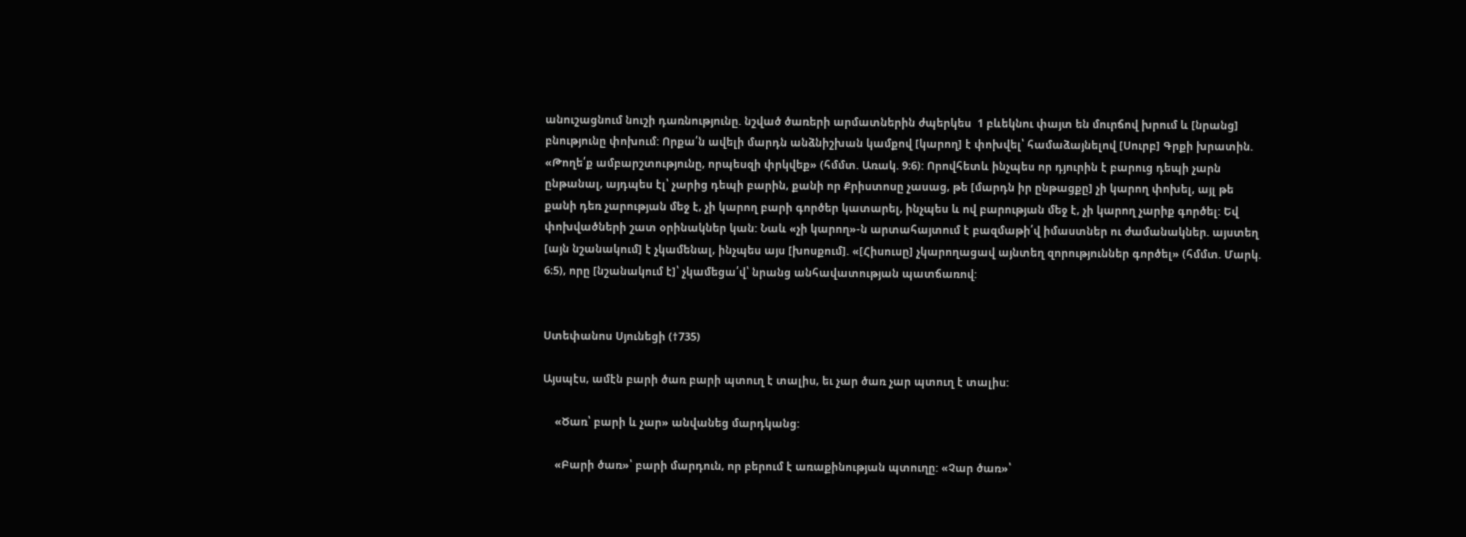անուշացնում նուշի դառնությունը. նշված ծառերի արմատներին ժպերկես  1 բևեկնու փայտ են մուրճով խրում և [նրանց] բնությունը փոխում: Որքա՛ն ավելի մարդն անձնիշխան կամքով [կարող] է փոխվել՝ համաձայնելով [Սուրբ] Գրքի խրատին. «Թողե՛ք ամբարշտությունը, որպեսզի փրկվեք» (հմմտ. Առակ. 9։6): Որովհետև ինչպես որ դյուրին է բարուց դեպի չարն ընթանալ, այդպես էլ՝ չարից դեպի բարին, քանի որ Քրիստոսը չասաց, թե [մարդն իր ընթացքը] չի կարող փոխել, այլ թե քանի դեռ չարության մեջ է, չի կարող բարի գործեր կատարել, ինչպես և ով բարության մեջ է, չի կարող չարիք գործել: Եվ փոխվածների շատ օրինակներ կան: Նաև «չի կարող»-ն արտահայտում է բազմաթի՛վ իմաստներ ու ժամանակներ. այստեղ [այն նշանակում] է չկամենալ, ինչպես այս [խոսքում]. «[Հիսուսը] չկարողացավ այնտեղ զորություններ գործել» (հմմտ. Մարկ. 6։5), որը [նշանակում է]՝ չկամեցա՛վ՝ նրանց անհավատության պատճառով:


Ստեփանոս Սյունեցի (†735)

Այսպէս, ամէն բարի ծառ բարի պտուղ է տալիս, եւ չար ծառ չար պտուղ է տալիս:

    «Ծառ՝ բարի և չար» անվանեց մարդկանց:

    «Բարի ծառ»՝ բարի մարդուն, որ բերում է առաքինության պտուղը: «Չար ծառ»՝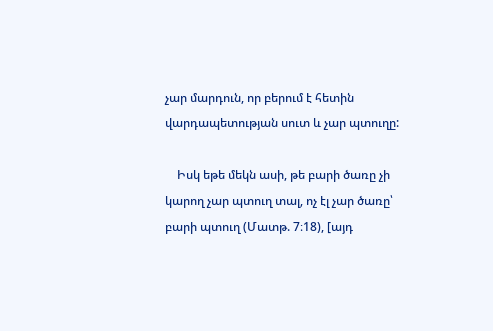չար մարդուն, որ բերում է հետին վարդապետության սուտ և չար պտուղը:

    Իսկ եթե մեկն ասի, թե բարի ծառը չի կարող չար պտուղ տալ, ոչ էլ չար ծառը՝ բարի պտուղ (Մատթ. 7։18), [այդ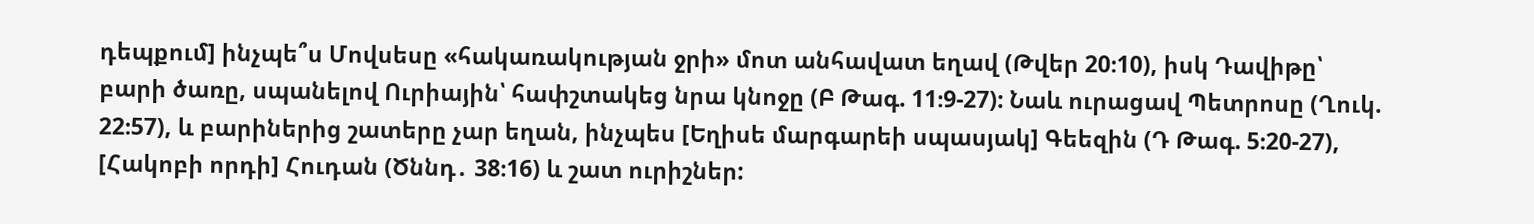դեպքում] ինչպե՞ս Մովսեսը «հակառակության ջրի» մոտ անհավատ եղավ (Թվեր 20։10), իսկ Դավիթը՝ բարի ծառը, սպանելով Ուրիային՝ հափշտակեց նրա կնոջը (Բ Թագ. 11։9-27): Նաև ուրացավ Պետրոսը (Ղուկ. 22։57), և բարիներից շատերը չար եղան, ինչպես [Եղիսե մարգարեի սպասյակ] Գեեզին (Դ Թագ. 5։20-27), [Հակոբի որդի] Հուդան (Ծննդ․ 38։16) և շատ ուրիշներ: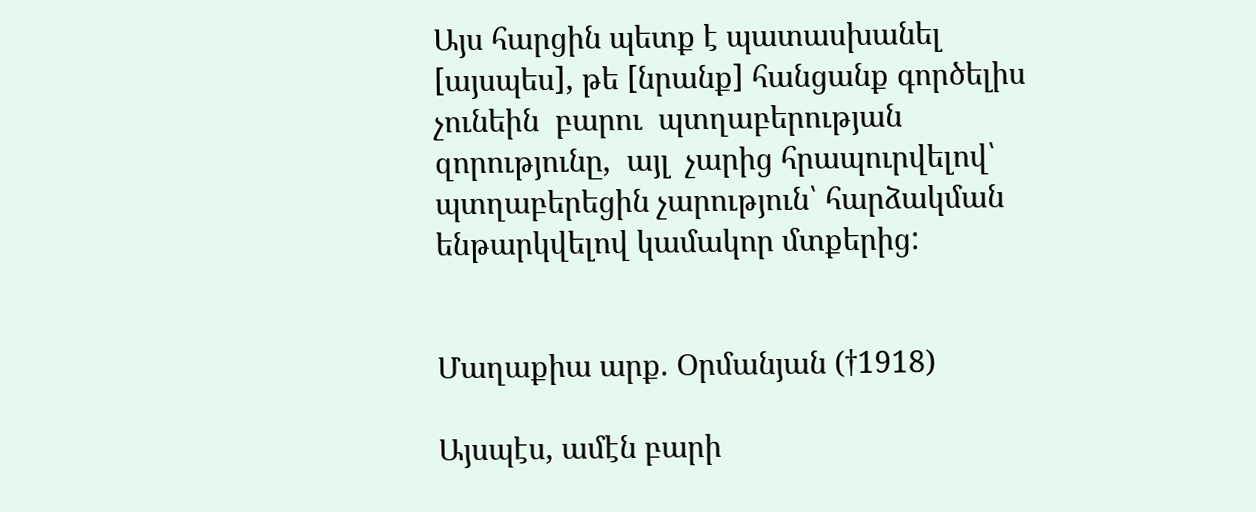Այս հարցին պետք է պատասխանել [այսպես], թե [նրանք] հանցանք գործելիս  չունեին  բարու  պտղաբերության  զորությունը,  այլ  չարից հրապուրվելով՝ պտղաբերեցին չարություն՝ հարձակման ենթարկվելով կամակոր մտքերից:


Մաղաքիա արք. Օրմանյան (†1918)

Այսպէս, ամէն բարի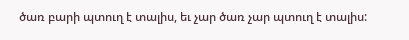ծառ բարի պտուղ է տալիս, եւ չար ծառ չար պտուղ է տալիս: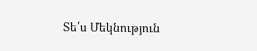Տե՛ս Մեկնություն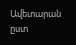Ավետարան ըստ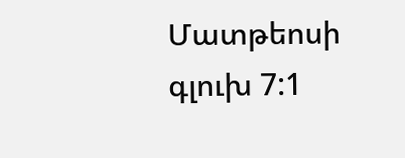Մատթեոսի գլուխ 7:1